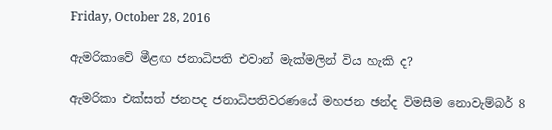Friday, October 28, 2016

ඇමරිකාවේ මීළඟ ජනාධිපති එවාන් මැක්මලින් විය හැකි ද?

ඇමරිකා එක්සත් ජනපද ජනාධිපතිවරණයේ මහජන ඡන්ද විමසීම නොවැම්බර් 8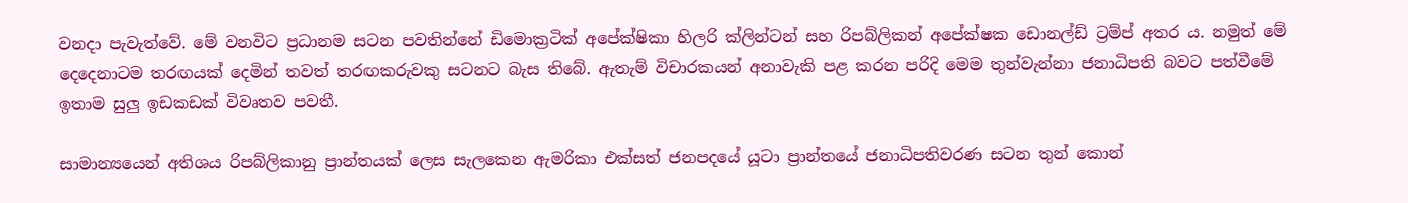වනදා පැවැත්වේ. මේ වනවිට ප්‍රධානම සටන පවතින්නේ ඩිමොක්‍රටික් අපේක්ෂිකා හිලරි ක්ලින්ටන් සහ රිපබ්ලිකන් අපේක්ෂක ඩොනල්ඩ් ට්‍රම්ප් අතර ය. නමුත් මේ දෙදෙනාටම තරඟයක් දෙමින් තවත් තරඟකරුවකු සටනට බැස තිබේ. ඇතැම් විචාරකයන් අනාවැකි පළ කරන පරිදි මෙම තුන්වැන්නා ජනාධිපති බවට පත්වීමේ ඉතාම සුලු ඉඩකඩක් විවෘතව පවතී.

සාමාන්‍යයෙන් අතිශය රිපබ්ලිකානු ප්‍රාන්තයක් ලෙස සැලකෙන ඇමරිකා එක්සත් ජනපදයේ යූටා ප්‍රාන්තයේ ජනාධිපතිවරණ සටන තුන් කොන්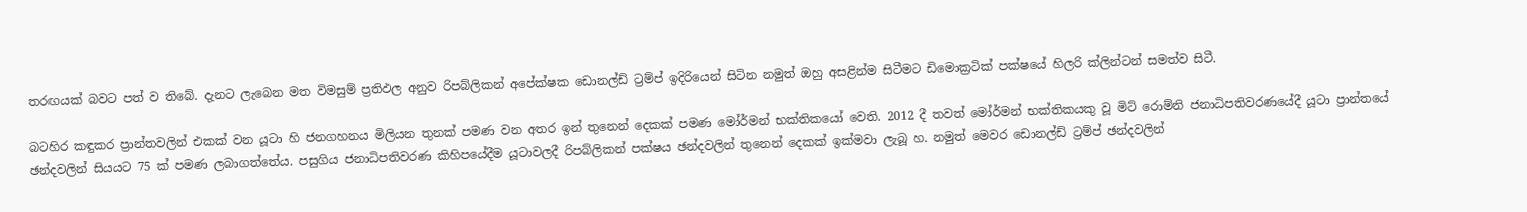තරඟයක් බවට පත් ව තිබේ. දැනට ලැබෙන මත විමසුම් ප්‍රතිඵල අනුව රිපබ්ලිකන් අපේක්ෂක ඩොනල්ඩ් ට්‍රම්ප් ඉදිරියෙන් සිටින නමුත් ඔහු අසළින්ම සිටීමට ඩිමොක්‍රටික් පක්ෂයේ හිලරි ක්ලින්ටන් සමත්ව සිටී.

බටහිර කඳුකර ප්‍රාන්තවලින් එකක් වන යූටා හි ජනගහනය මිලියන තුනක් පමණ වන අතර ඉන් තුනෙන් දෙකක් පමණ මෝර්මන් භක්තිකයෝ වෙති. 2012 දී තවත් මෝර්මන් භක්තිකයකු වූ මිට් රොම්නි ජනාධිපතිවරණයේදී යූටා ප්‍රාන්තයේ ඡන්දවලින් සියයට 75 ක් පමණ ලබාගත්තේය. පසුගිය ජනාධිපතිවරණ කිහිපයේදීම යූටාවලදී රිපබ්ලිකන් පක්ෂය ඡන්දවලින් තුනෙන් දෙකක් ඉක්මවා ලැබූ හ. නමුත් මෙවර ඩොනල්ඩ් ට්‍රම්ප් ඡන්දවලින්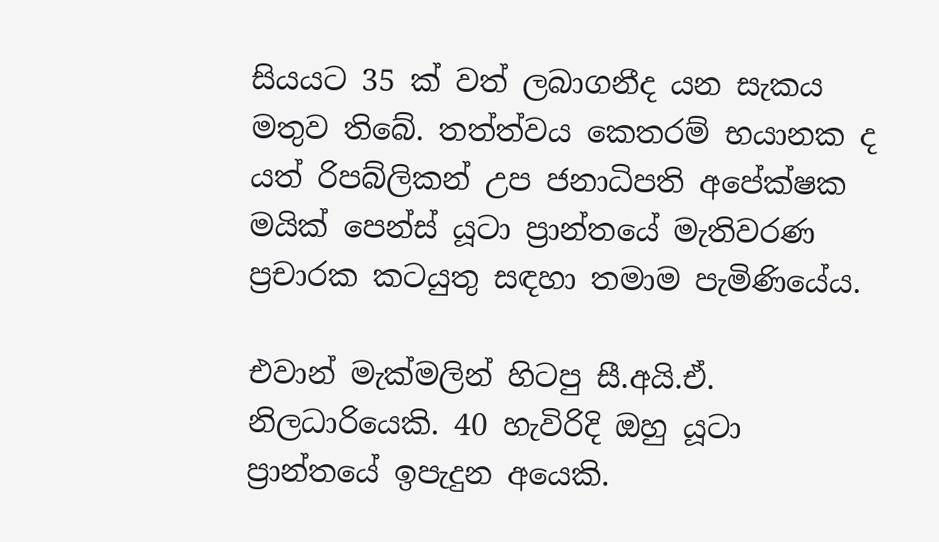සියයට 35 ක් වත් ලබාගනීද යන සැකය මතුව තිබේ. තත්ත්වය කෙතරම් භයානක ද යත් රිපබ්ලිකන් උප ජනාධිපති අපේක්ෂක මයික් පෙන්ස් යූටා ප්‍රාන්තයේ මැතිවරණ ප්‍රචාරක කටයුතු සඳහා තමාම පැමිණියේය.

එවාන් මැක්මලින් හිටපු සී.අයි.ඒ. නිලධාරියෙකි. 40 හැවිරිදි ඔහු යූටා ප්‍රාන්තයේ ඉපැදුන අයෙකි.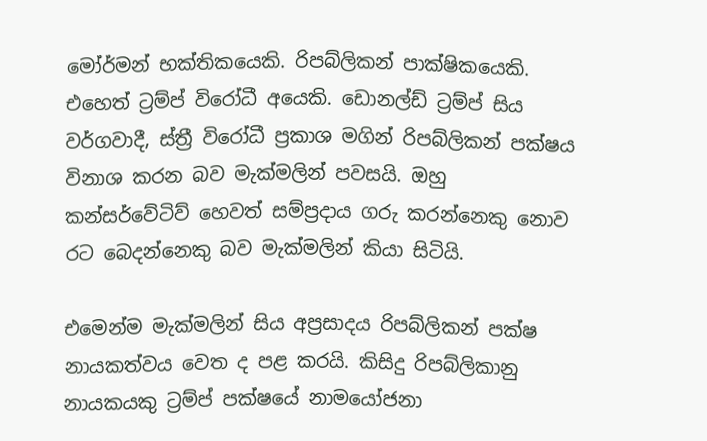මෝර්මන් භක්තිකයෙකි. රිපබ්ලිකන් පාක්ෂිකයෙකි. එහෙත් ට්‍රම්ප් විරෝධී අයෙකි. ඩොනල්ඩ් ට්‍රම්ප් සිය වර්ගවාදී, ස්ත්‍රී විරෝධී ප්‍රකාශ මගින් රිපබ්ලිකන් පක්ෂය විනාශ කරන බව මැක්මලින් පවසයි. ඔහු කන්සර්වේටිව් හෙවත් සම්ප්‍රදාය ගරු කරන්නෙකු නොව රට බෙදන්නෙකු බව මැක්මලින් කියා සිටියි.

එමෙන්ම මැක්මලින් සිය අප්‍රසාදය රිපබ්ලිකන් පක්ෂ නායකත්වය වෙත ද පළ කරයි. කිසිදු රිපබ්ලිකානු නායකයකු ට්‍රම්ප් පක්ෂයේ නාමයෝජනා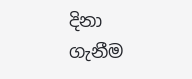දිනා ගැනීම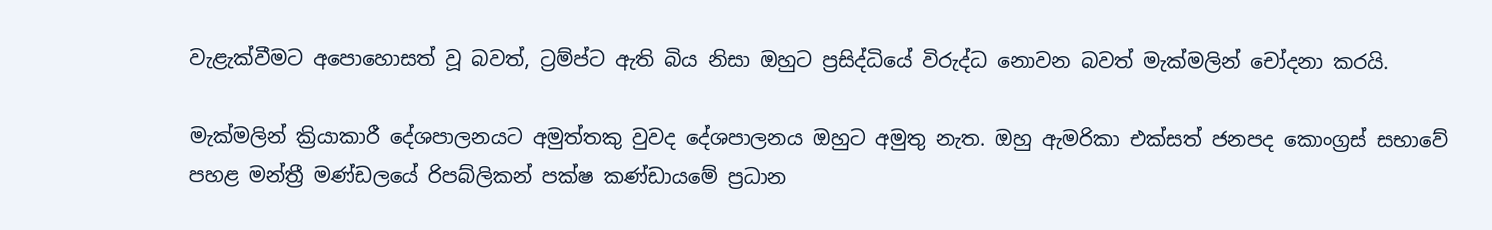වැළැක්වීමට අපොහොසත් වූ බවත්, ට්‍රම්ප්ට ඇති බිය නිසා ඔහුට ප්‍රසිද්ධියේ විරුද්ධ නොවන බවත් මැක්මලින් චෝදනා කරයි.

මැක්මලින් ක්‍රියාකාරී දේශපාලනයට අමුත්තකු වුවද දේශපාලනය ඔහුට අමුතු නැත. ඔහු ඇමරිකා එක්සත් ජනපද කොංග්‍රස් සභාවේ පහළ මන්ත්‍රී මණ්ඩලයේ රිපබ්ලිකන් පක්ෂ කණ්ඩායමේ ප්‍රධාන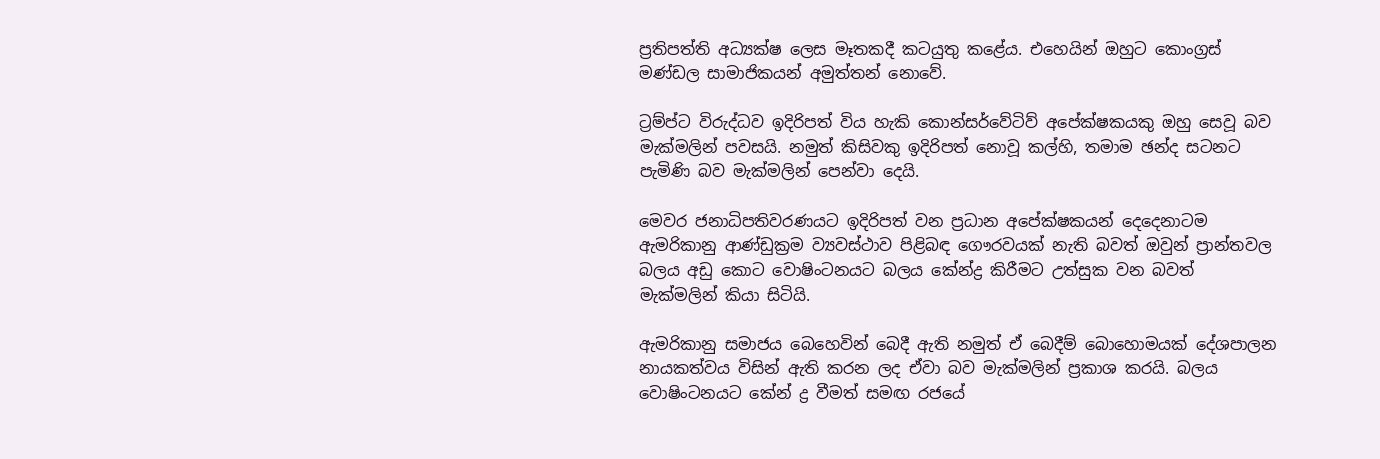ප්‍රතිපත්ති අධ්‍යක්ෂ ලෙස මෑතකදී කටයුතු කළේය. එහෙයින් ඔහුට කොංග්‍රස් මණ්ඩල සාමාජිකයන් අමුත්තන් නොවේ.

ට්‍රම්ප්ට විරුද්ධව ඉදිරිපත් විය හැකි කොන්සර්වේටිව් අපේක්ෂකයකු ඔහු සෙවූ බව මැක්මලින් පවසයි. නමුත් කිසිවකු ඉදිරිපත් නොවූ කල්හි, තමාම ඡන්ද සටනට පැමිණි බව මැක්මලින් පෙන්වා දෙයි.

මෙවර ජනාධිපතිවරණයට ඉදිරිපත් වන ප්‍රධාන අපේක්ෂකයන් දෙදෙනාටම ඇමරිකානු ආණ්ඩුක්‍රම ව්‍යවස්ථාව පිළිබඳ ගෞරවයක් නැති බවත් ඔවුන් ප්‍රාන්තවල බලය අඩු කොට වොෂිංටනයට බලය කේන්ද්‍ර කිරීමට උත්සුක වන බවත් මැක්මලින් කියා සිටියි.

ඇමරිකානු සමාජය බෙහෙවින් බෙදී ඇති නමුත් ඒ බෙදීම් බොහොමයක් දේශපාලන නායකත්වය විසින් ඇති කරන ලද ඒවා බව මැක්මලින් ප්‍රකාශ කරයි. බලය වොෂිංටනයට කේන් ද්‍ර වීමත් සමඟ රජයේ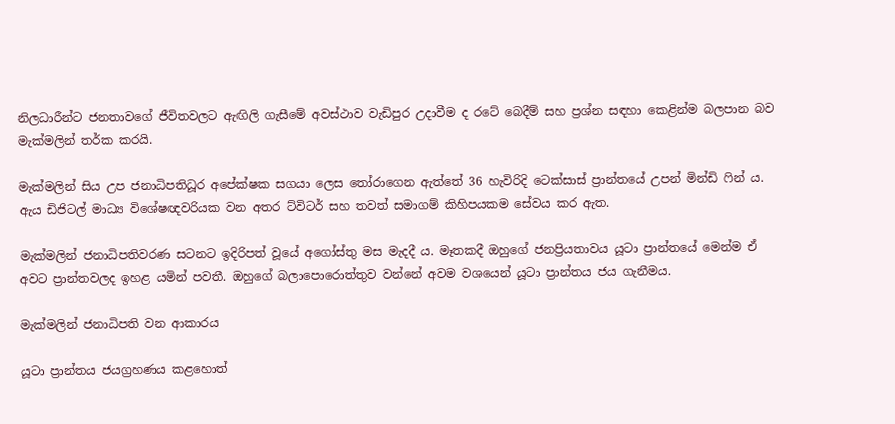නිලධාරීන්ට ජනතාවගේ ජීවිතවලට ඇඟිලි ගැසීමේ අවස්ථාව වැඩිපුර උදාවීම ද රටේ බෙදීම් සහ ප්‍රශ්න සඳහා කෙළින්ම බලපාන බව මැක්මලින් තර්ක කරයි.

මැක්මලින් සිය උප ජනාධිපතිධූර අපේක්ෂක සගයා ලෙස තෝරාගෙන ඇත්තේ 36 හැවිරිදි ටෙක්සාස් ප්‍රාන්තයේ උපන් මින්ඩි ෆින් ය. ඇය ඩිජිටල් මාධ්‍ය විශේෂඥවරියක වන අතර ට්විටර් සහ තවත් සමාගම් කිහිපයකම සේවය කර ඇත.

මැක්මලින් ජනාධිපතිවරණ සටනට ඉදිරිපත් වූයේ අගෝස්තු මස මැදදී ය. මෑතකදී ඔහුගේ ජනප්‍රියතාවය යූටා ප්‍රාන්තයේ මෙන්ම ඒ අවට ප්‍රාන්තවලද ඉහළ යමින් පවතී. ඔහුගේ බලාපොරොත්තුව වන්නේ අවම වශයෙන් යූටා ප්‍රාන්තය ජය ගැනීමය.

මැක්මලින් ජනාධිපති වන ආකාරය

යූටා ප්‍රාන්තය ජයග්‍රහණය කළහොත්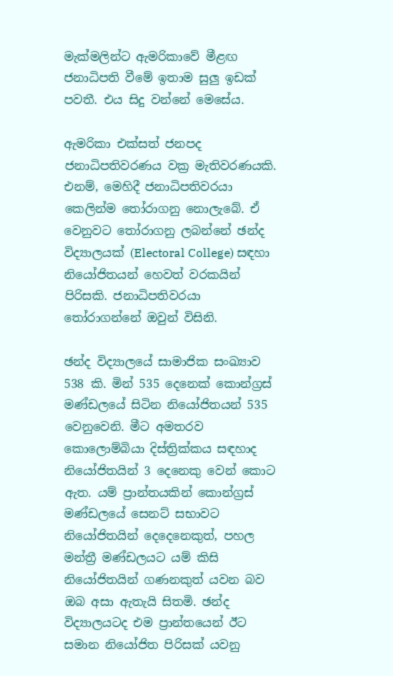මැක්මලින්ට ඇමරිකාවේ මීළඟ ජනාධිපති වීමේ ඉතාම සුලු ඉඩක් පවතී. එය සිදු වන්නේ මෙසේය.

ඇමරිකා එක්සත් ජනපද ජනාධිපතිවරණය වක්‍ර මැතිවරණයකි. එනම්, මෙහිදී ජනාධිපතිවරයා කෙලින්ම තෝරාගනු නොලැබේ. ඒ වෙනුවට තෝරාගනු ලබන්නේ ඡන්ද විද්‍යාලයක් (Electoral College) සඳහා නියෝජිතයන් හෙවත් වරකයින් පිරිසකි. ජනාධිපතිවරයා තෝරාගන්නේ ඔවුන් විසිනි.

ඡන්ද විද්‍යාලයේ සාමාජික සංඛ්‍යාව 538 කි. මින් 535 දෙනෙක් කොන්ග්‍රස් මණ්ඩලයේ සිටින නියෝජිතයන් 535 වෙනුවෙනි. මීට අමතරව කොලොම්බියා දිස්ත්‍රික්කය සඳහාද නියෝජිතයින් 3 දෙනෙකු වෙන් කොට ඇත. යම් ප්‍රාන්තයකින් කොන්ග්‍රස් මණ්ඩලයේ සෙනට් සභාවට නියෝජිතයින් දෙදෙනෙකුත්, පහල මන්ත්‍රී මණ්ඩලයට යම් කිසි නියෝජිතයින් ගණනකුත් යවන බව ඔබ අසා ඇතැයි සිතමි. ඡන්ද විද්‍යාලයටද එම ප්‍රාන්තයෙන් ඊට සමාන නියෝජිත පිරිසක් යවනු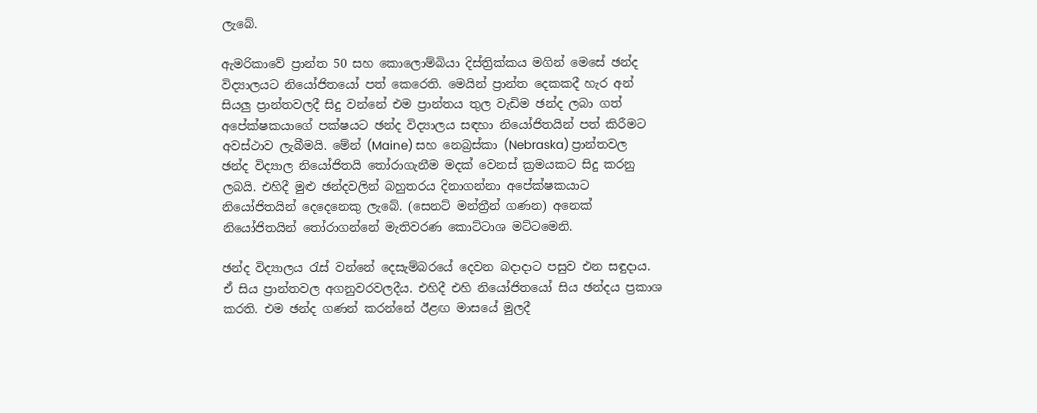ලැබේ.

ඇමරිකාවේ ප්‍රාන්ත 50 සහ කොලොම්බියා දිස්ත්‍රික්කය මගින් මෙසේ ඡන්ද විද්‍යාලයට නියෝජිතයෝ පත් කෙරෙති. මෙයින් ප්‍රාන්ත දෙකකදී හැර අන් සියලු ප්‍රාන්තවලදී සිදු වන්නේ එම ප්‍රාන්තය තුල වැඩිම ඡන්ද ලබා ගත් අපේක්ෂකයාගේ පක්ෂයට ඡන්ද විද්‍යාලය සඳහා නියෝජිතයින් පත් කිරීමට අවස්ථාව ලැබීමයි. මේන් (Maine) සහ නෙබ්‍රස්කා (Nebraska) ප්‍රාන්තවල ඡන්ද විද්‍යාල නියෝජිතයි තෝරාගැනීම මදක් වෙනස් ක්‍රමයකට සිදු කරනු ලබයි. එහිදී මුළු ඡන්දවලින් බහුතරය දිනාගන්නා අපේක්ෂකයාට නියෝජිතයින් දෙදෙනෙකු ලැබේ. (සෙනට් මන්ත්‍රීන් ගණන) අනෙක් නියෝජිතයින් තෝරාගන්නේ මැතිවරණ කොට්ටාශ මට්ටමෙනි.

ඡන්ද විද්‍යාලය රැස් වන්නේ දෙසැම්බරයේ දෙවන බදාදාට පසුව එන සඳුදාය. ඒ සිය ප්‍රාන්තවල අගනුවරවලදීය. එහිදී එහි නියෝජිතයෝ සිය ඡන්දය ප්‍රකාශ කරති. එම ඡන්ද ගණන් කරන්නේ ඊළඟ මාසයේ මුලදී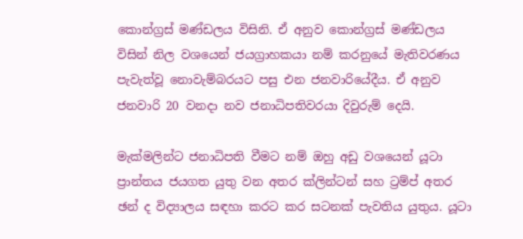කොන්ග්‍රස් මණ්ඩලය විසිනි. ඒ අනුව කොන්ග්‍රස් මණ්ඩලය විසින් නිල වශයෙන් ජයග්‍රාහකයා නම් කරනුයේ මැතිවරණය පැවැත්වූ නොවැම්බරයට පසු එන ජනවාරියේදීය. ඒ අනුව ජනවාරි 20 වනදා නව ජනාධිපතිවරයා දිවුරුම් දෙයි.

මැක්මලින්ට ජනාධිපති වීමට නම් ඔහු අඩු වශයෙන් යූටා ප්‍රාන්තය ජයගත යුතු වන අතර ක්ලින්ටන් සහ ට්‍රම්ප් අතර ඡන් ද විද්‍යාලය සඳහා කරට කර සටනක් පැවතිය යුතුය. යූටා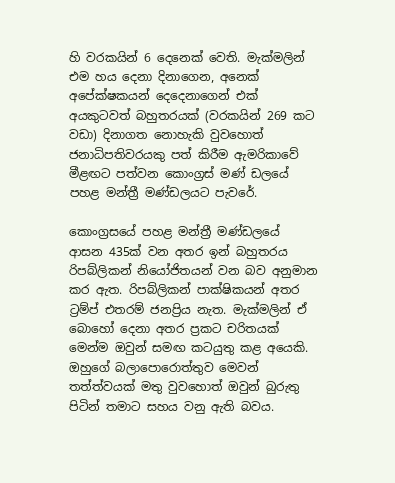හි වරකයින් 6 දෙනෙක් වෙති. මැක්මලින් එම හය දෙනා දිනාගෙන, අනෙක් අපේක්ෂකයන් දෙදෙනාගෙන් එක් අයකුටවත් බහුතරයක් (වරකයින් 269 කට වඩා) දිනාගත නොහැකි වුවහොත් ජනාධිපතිවරයකු පත් කිරීම ඇමරිකාවේ මීළඟට පත්වන කොංග්‍රස් මණ් ඩලයේ පහළ මන්ත්‍රී මණ්ඩලයට පැවරේ.

කොංග්‍රසයේ පහළ මන්ත්‍රී මණ්ඩලයේ ආසන 435ක් වන අතර ඉන් බහුතරය රිපබ්ලිකන් නියෝජිතයන් වන බව අනුමාන කර ඇත. රිපබ්ලිකන් පාක්ෂිකයන් අතර ට්‍රම්ප් එතරම් ජනප්‍රිය නැත. මැක්මලින් ඒ බොහෝ දෙනා අතර ප්‍රකට චරිතයක් මෙන්ම ඔවුන් සමඟ කටයුතු කළ අයෙකි. ඔහුගේ බලාපොරොත්තුව මෙවන් තත්ත්වයක් මතු වුවහොත් ඔවුන් බුරුතු පිටින් තමාට සහය වනු ඇති බවය.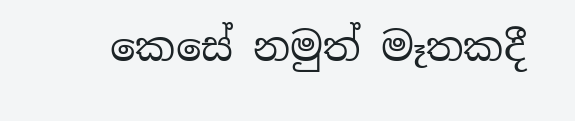කෙසේ නමුත් මෑතකදී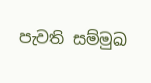පැවති සම්මුඛ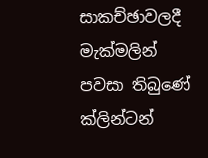සාකච්ඡාවලදී මැක්මලින් පවසා තිබුණේ ක්ලින්ටන්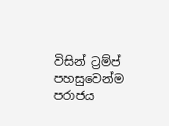විසින් ට්‍රම්ප් පහසුවෙන්ම පරාජය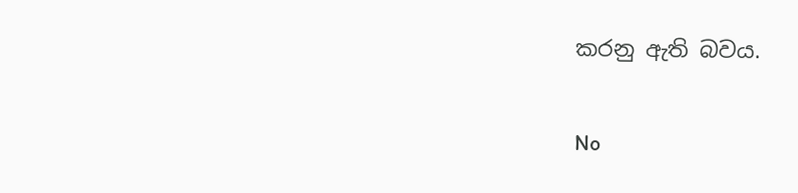කරනු ඇති බවය.

No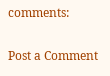comments:

Post a Comment